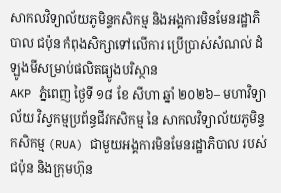សាកលវិទ្យាល័យភូមិន្ទកសិកម្ម និងអង្គការមិនមែនរដ្ឋាភិបាល ជប៉ុន កំពុងសិក្សាទៅលើការ ប្រើប្រាស់សំណល់ ដំឡូងមីសម្រាប់ផលិតធ្យូងបរិស្ថាន
AKP ភ្នំពេញ ថ្ងៃទី ១៨ ខែ សីហា ឆ្នាំ ២០២៦– មហាវិទ្យាល័យ វិស្វកម្មប្រព័ន្ធជីវកសិកម្ម នៃ សាកលវិទ្យាល័យភូមិន្ទកសិកម្ម (RUA) ជាមួយអង្គការមិនមែនរដ្ឋាភិបាល របស់ជប៉ុន និងក្រុមហ៊ុន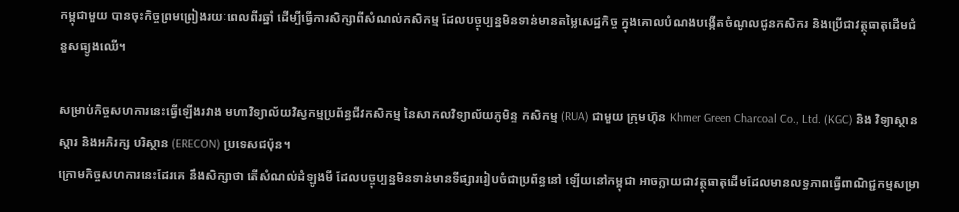កម្ពុជាមួយ បានចុះកិច្ចព្រមព្រៀងរយៈពេលពីរឆ្នាំ ដើម្បីធ្វើការសិក្សាពីសំណល់កសិកម្ម ដែលបច្ចុប្បន្នមិនទាន់មានតម្លៃសេដ្ឋកិច្ច ក្នុងគោលបំណងបង្កើតចំណូលជូនកសិករ និងប្រើជាវត្ថុធាតុដើមជំនួសធ្យូងឈើ។

សម្រាប់កិច្ចសហការនេះធ្វើឡើងរវាង មហាវិទ្យាល័យវិស្វកម្មប្រព័ន្ធជីវកសិកម្ម នៃសាកលវិទ្យាល័យភូមិន្ទ កសិកម្ម (RUA) ជាមួយ ក្រុមហ៊ុន Khmer Green Charcoal Co., Ltd. (KGC) និង វិទ្យាស្ថានស្តារ និងអភិរក្ស បរិស្ថាន (ERECON) ប្រទេសជប៉ុន។
ក្រោមកិច្ចសហការនេះដែរគេ នឹងសិក្សាថា តើសំណល់ដំឡូងមី ដែលបច្ចុប្បន្នមិនទាន់មានទីផ្សាររៀបចំជាប្រព័ន្ធនៅ ឡើយនៅកម្ពុជា អាចក្លាយជាវត្ថុធាតុដើមដែលមានលទ្ធភាពធ្វើពាណិជ្ជកម្មសម្រា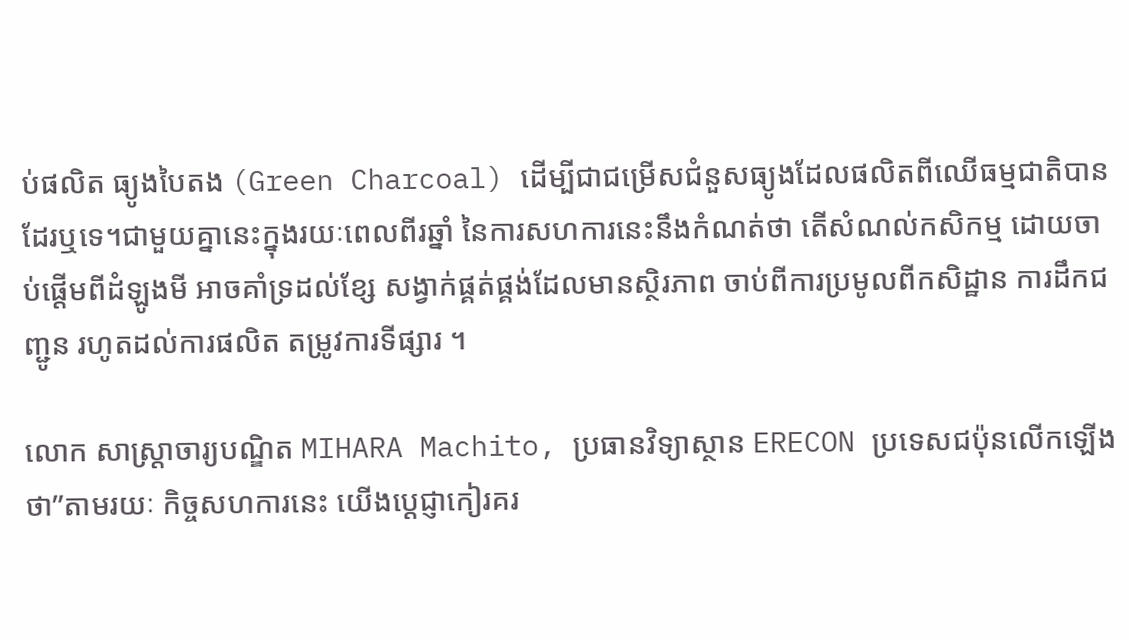ប់ផលិត ធ្យូងបៃតង (Green Charcoal) ដើម្បីជាជម្រើសជំនួសធ្យូងដែលផលិតពីឈើធម្មជាតិបានដែរឬទេ។ជាមួយគ្នានេះក្នុងរយៈពេលពីរឆ្នាំ នៃការសហការនេះនឹងកំណត់ថា តើសំណល់កសិកម្ម ដោយចាប់ផ្តើមពីដំឡូងមី អាចគាំទ្រដល់ខ្សែ សង្វាក់ផ្គត់ផ្គង់ដែលមានស្ថិរភាព ចាប់ពីការប្រមូលពីកសិដ្ឋាន ការដឹកជញ្ជូន រហូតដល់ការផលិត តម្រូវការទីផ្សារ ។

លោក សាស្ត្រាចារ្យបណ្ឌិត MIHARA Machito, ប្រធានវិទ្យាស្ថាន ERECON ប្រទេសជប៉ុនលើកឡើងថា”តាមរយៈ កិច្ចសហការនេះ យើងប្តេជ្ញាកៀរគរ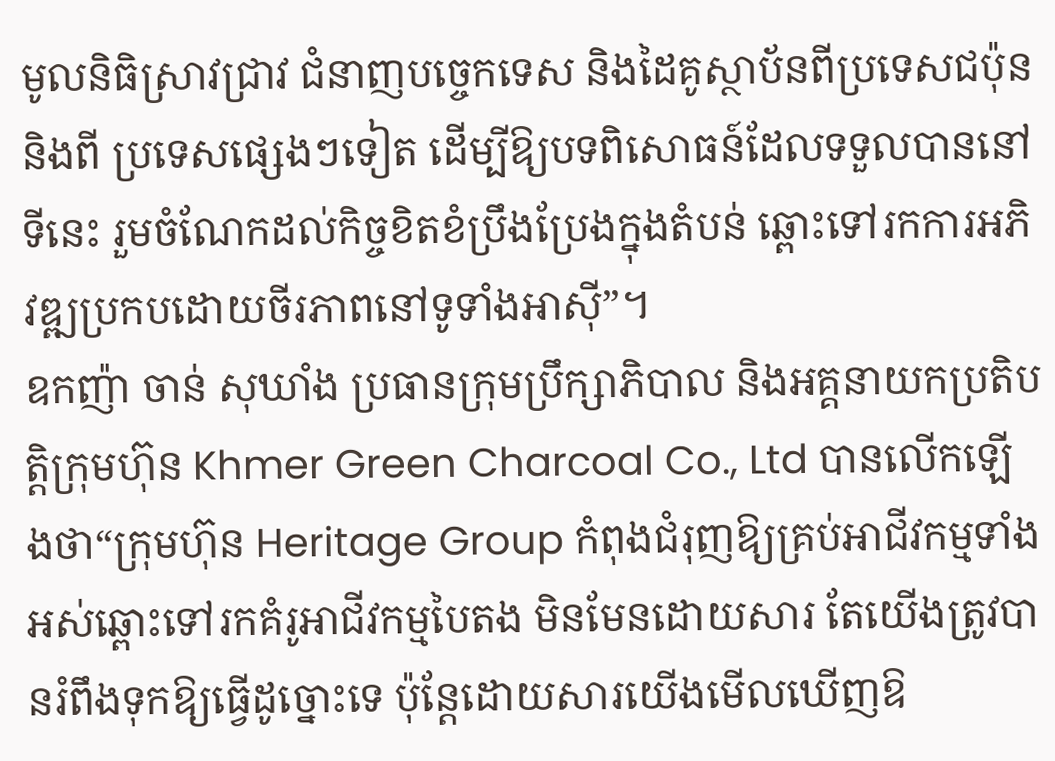មូលនិធិស្រាវជ្រាវ ជំនាញបច្ចេកទេស និងដៃគូស្ថាប័នពីប្រទេសជប៉ុន និងពី ប្រទេសផ្សេងៗទៀត ដើម្បីឱ្យបទពិសោធន៍ដែលទទួលបាននៅទីនេះ រួមចំណែកដល់កិច្ចខិតខំប្រឹងប្រែងក្នុងតំបន់ ឆ្ពោះទៅរកការអភិវឌ្ឍប្រកបដោយចីរភាពនៅទូទាំងអាស៊ី”។
ឧកញ៉ា ចាន់ សុឃាំង ប្រធានក្រុមប្រឹក្សាភិបាល និងអគ្គនាយកប្រតិបត្តិក្រុមហ៊ុន Khmer Green Charcoal Co., Ltd បានលើកឡើងថា“ក្រុមហ៊ុន Heritage Group កំពុងជំរុញឱ្យគ្រប់អាជីវកម្មទាំងអស់ឆ្ពោះទៅរកគំរូអាជីវកម្មបៃតង មិនមែនដោយសារ តែយើងត្រូវបានរំពឹងទុកឱ្យធ្វើដូច្នោះទេ ប៉ុន្តែដោយសារយើងមើលឃើញឱ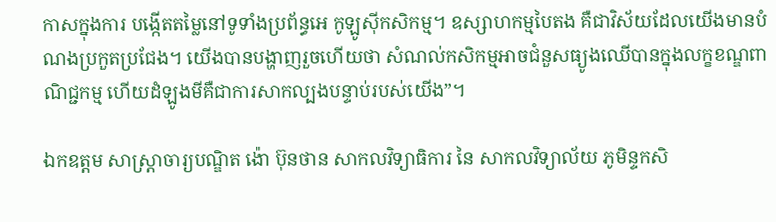កាសក្នុងការ បង្កើតតម្លៃនៅទូទាំងប្រព័ន្ធអេ កូឡូស៊ីកសិកម្ម។ ឧស្សាហកម្មបៃតង គឺជាវិស័យដែលយើងមានបំណងប្រកួតប្រជែង។ យើងបានបង្ហាញរួចហើយថា សំណល់កសិកម្មអាចជំនួសធ្យូងឈើបានក្នុងលក្ខខណ្ឌពាណិជ្ជកម្ម ហើយដំឡូងមីគឺជាការសាកល្បងបន្ទាប់របស់យើង”។

ឯកឧត្តម សាស្ត្រាចារ្យបណ្ឌិត ង៉ោ ប៊ុនថាន សាកលវិទ្យាធិការ នៃ សាកលវិទ្យាល័យ ភូមិន្ទកសិ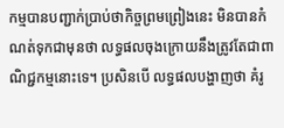កម្មបានបញ្ជាក់ប្រាប់ថាកិច្ចព្រមព្រៀងនេះ មិនបានកំណត់ទុកជាមុនថា លទ្ធផលចុងក្រោយនឹងត្រូវតែជាពាណិជ្ជកម្មនោះទេ។ ប្រសិនបើ លទ្ធផលបង្ហាញថា គំរូ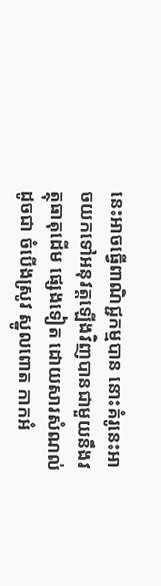នេះអាចធ្វើពាណិជ្ជកម្មបាន នោះគំរូនេះអាចយកទៅអនុវត្តឡើងវិញបានជាមួយនឹងវត្ថុធាតុដើម ផ្សេងទៀត ដោយសារសំណល់ដូចជា ចំបើងស្រូវ ស្នូលពោត កាកអំ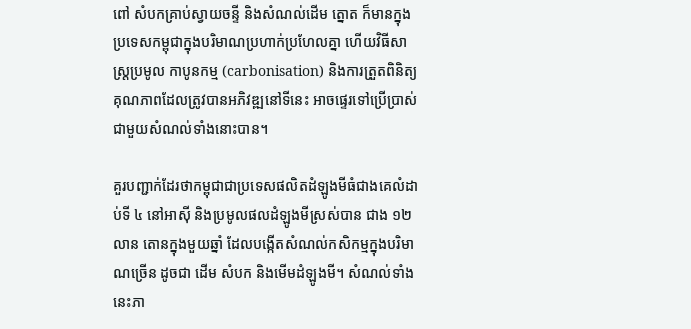ពៅ សំបកគ្រាប់ស្វាយចន្ទី និងសំណល់ដើម ត្នោត ក៏មានក្នុងប្រទេសកម្ពុជាក្នុងបរិមាណប្រហាក់ប្រហែលគ្នា ហើយវិធីសាស្ត្រប្រមូល កាបូនកម្ម (carbonisation) និងការត្រួតពិនិត្យគុណភាពដែលត្រូវបានអភិវឌ្ឍនៅទីនេះ អាចផ្ទេរទៅប្រើប្រាស់ជាមួយសំណល់ទាំងនោះបាន។

គួរបញ្ជាក់ដែរថាកម្ពុជាជាប្រទេសផលិតដំឡូងមីធំជាងគេលំដាប់ទី ៤ នៅអាស៊ី និងប្រមូលផលដំឡូងមីស្រស់បាន ជាង ១២ លាន តោនក្នុងមួយឆ្នាំ ដែលបង្កើតសំណល់កសិកម្មក្នុងបរិមាណច្រើន ដូចជា ដើម សំបក និងមើមដំឡូងមី។ សំណល់ទាំង នេះភា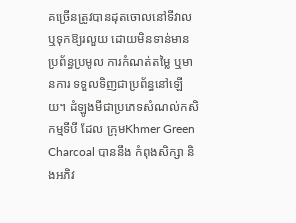គច្រើនត្រូវបានដុតចោលនៅទីវាល ឬទុកឱ្យរលួយ ដោយមិនទាន់មានប្រព័ន្ធប្រមូល ការកំណត់តម្លៃ ឬមានការ ទទួលទិញជាប្រព័ន្ធនៅឡើយ។ ដំឡូងមីជាប្រភេទសំណល់កសិកម្មទីបី ដែល ក្រុមKhmer Green Charcoal បាននឹង កំពុងសិក្សា និងអភិវ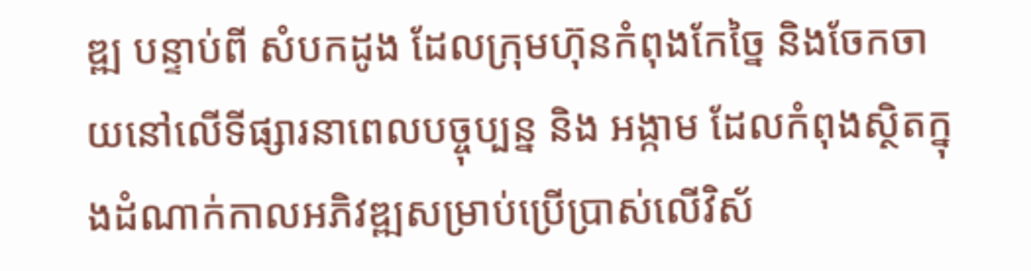ឌ្ឍ បន្ទាប់ពី សំបកដូង ដែលក្រុមហ៊ុនកំពុងកែច្នៃ និងចែកចាយនៅលើទីផ្សារនាពេលបច្ចុប្បន្ន និង អង្កាម ដែលកំពុងស្ថិតក្នុងដំណាក់កាលអភិវឌ្ឍសម្រាប់ប្រើប្រាស់លើវិស័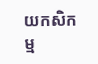យកសិកម្ម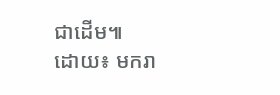ជាដើម៕
ដោយ៖ មករា